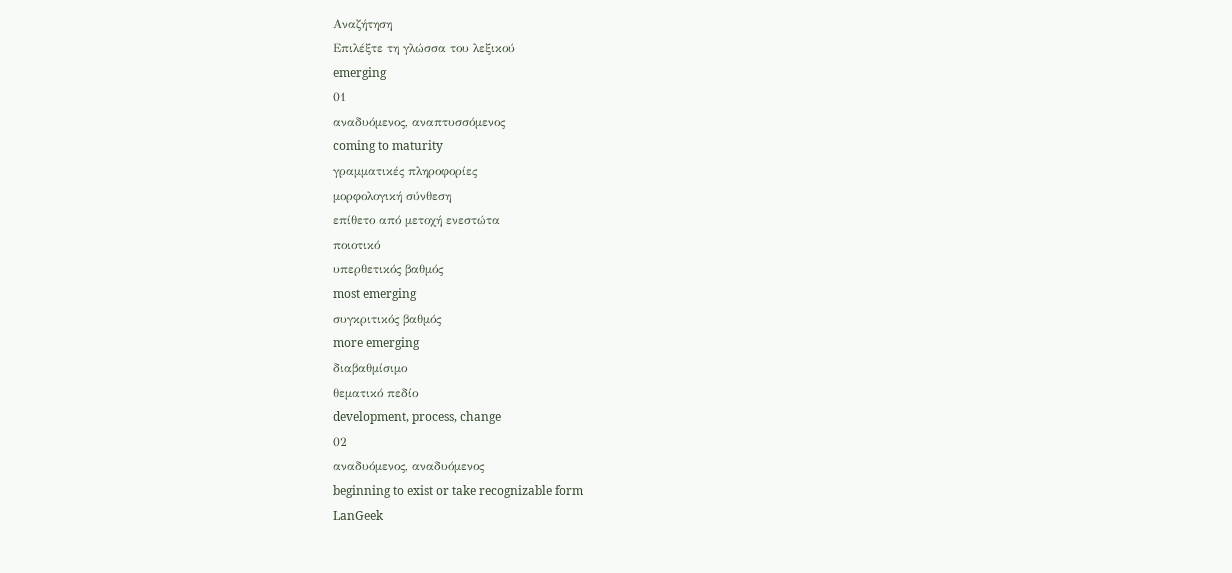Αναζήτηση
Επιλέξτε τη γλώσσα του λεξικού
emerging
01
αναδυόμενος, αναπτυσσόμενος
coming to maturity
γραμματικές πληροφορίες
μορφολογική σύνθεση
επίθετο από μετοχή ενεστώτα
ποιοτικό
υπερθετικός βαθμός
most emerging
συγκριτικός βαθμός
more emerging
διαβαθμίσιμο
θεματικό πεδίο
development, process, change
02
αναδυόμενος, αναδυόμενος
beginning to exist or take recognizable form
LanGeek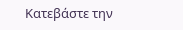Κατεβάστε την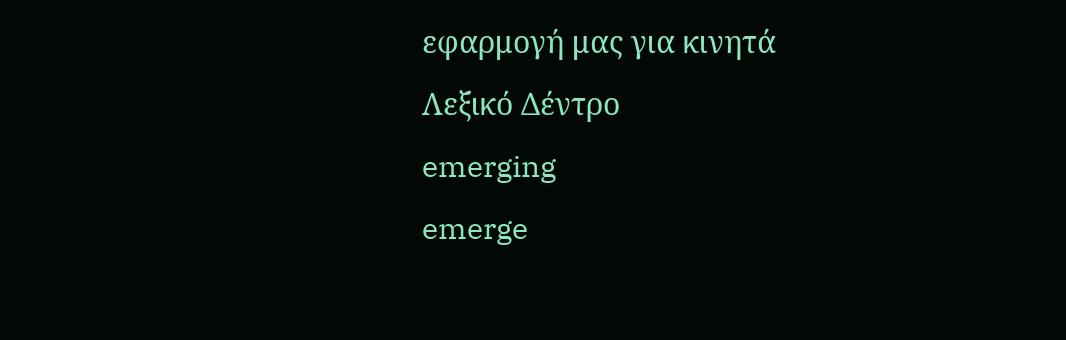εφαρμογή μας για κινητά
Λεξικό Δέντρο
emerging
emerge